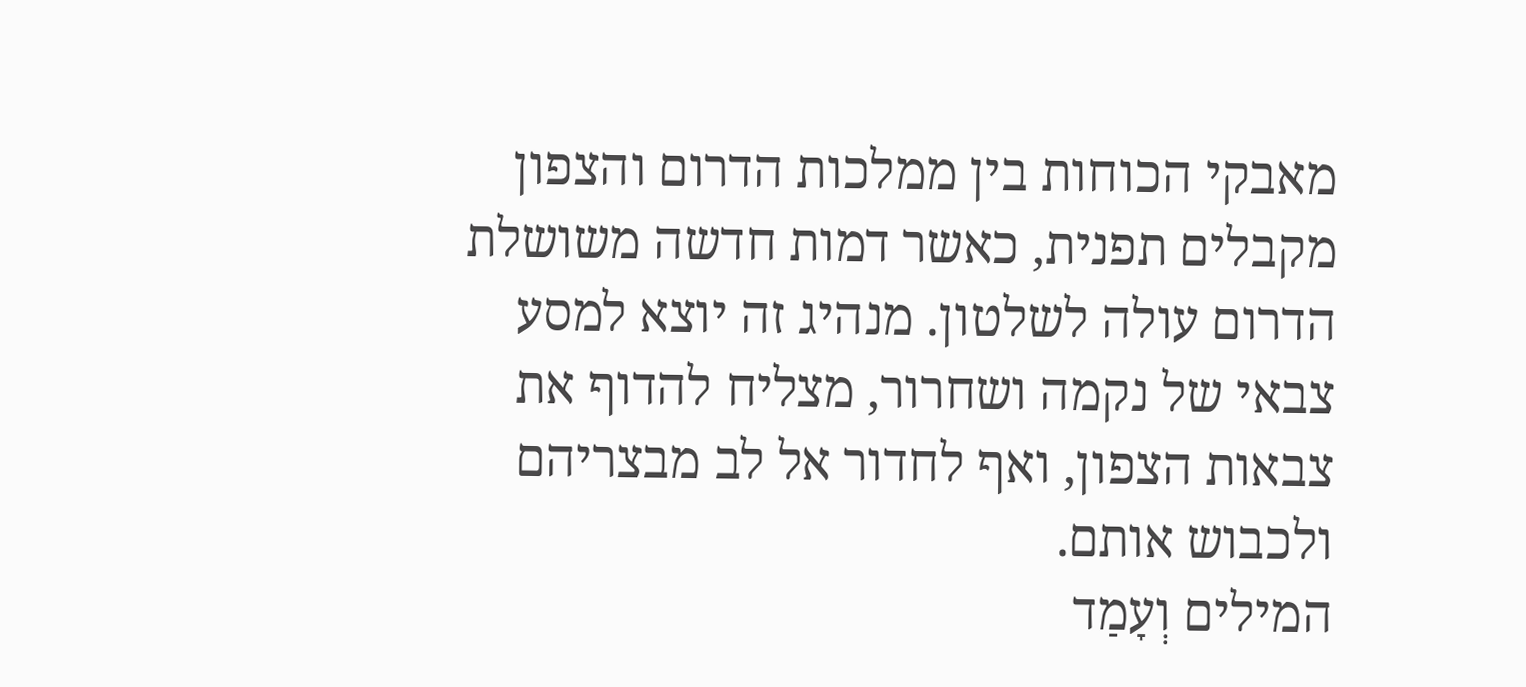מאבקי הכוחות בין ממלכות הדרום והצפון מקבלים תפנית, כאשר דמות חדשה משושלת הדרום עולה לשלטון. מנהיג זה יוצא למסע צבאי של נקמה ושחרור, מצליח להדוף את צבאות הצפון, ואף לחדור אל לב מבצריהם ולכבוש אותם.
המילים וְעָמַד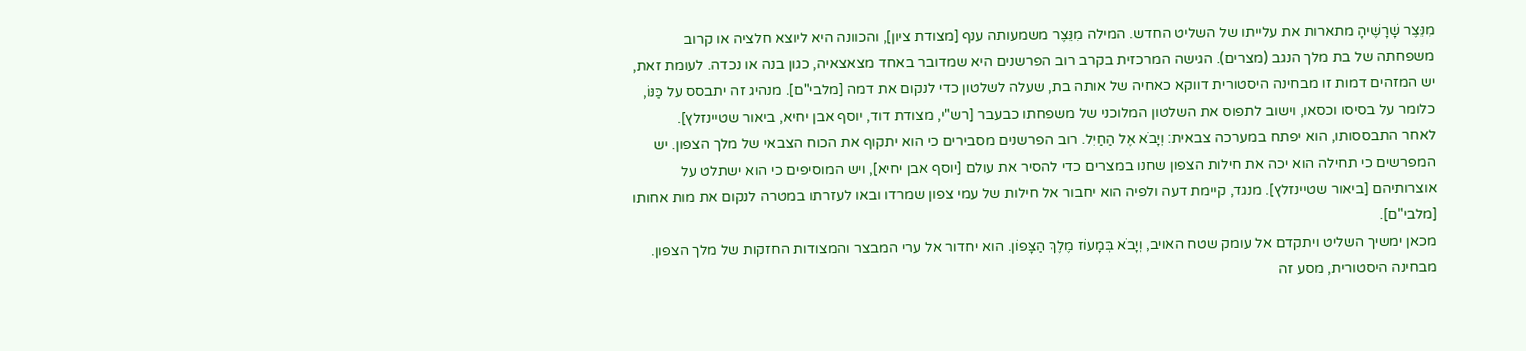מִנֵּצֶר שָׁרָשֶׁיהָ מתארות את עלייתו של השליט החדש. המילה מִנֵּצֶר משמעותה ענף [מצודת ציון], והכוונה היא ליוצא חלציה או קרוב משפחתה של בת מלך הנגב (מצרים). הגישה המרכזית בקרב רוב הפרשנים היא שמדובר באחד מצאצאיה, כגון בנה או נכדה. לעומת זאת, יש המזהים דמות זו מבחינה היסטורית דווקא כאחיה של אותה בת, שעלה לשלטון כדי לנקום את דמה [מלבי"ם]. מנהיג זה יתבסס על כַּנּוֹ, כלומר על בסיסו וכסאו, וישוב לתפוס את השלטון המלוכני של משפחתו כבעבר [רש"י, מצודת דוד, יוסף אבן יחיא, ביאור שטיינזלץ].
לאחר התבססותו, הוא יפתח במערכה צבאית: וְיָבֹא אֶל הַחַיִל. רוב הפרשנים מסבירים כי הוא יתקוף את הכוח הצבאי של מלך הצפון. יש המפרשים כי תחילה הוא יכה את חילות הצפון שחנו במצרים כדי להסיר את עולם [יוסף אבן יחיא], ויש המוסיפים כי הוא ישתלט על אוצרותיהם [ביאור שטיינזלץ]. מנגד, קיימת דעה ולפיה הוא יחבור אל חילות של עמי צפון שמרדו ובאו לעזרתו במטרה לנקום את מות אחותו [מלבי"ם].
מכאן ימשיך השליט ויתקדם אל עומק שטח האויב, וְיָבֹא בְּמָעוֹז מֶלֶךְ הַצָּפוֹן. הוא יחדור אל ערי המבצר והמצודות החזקות של מלך הצפון. מבחינה היסטורית, מסע זה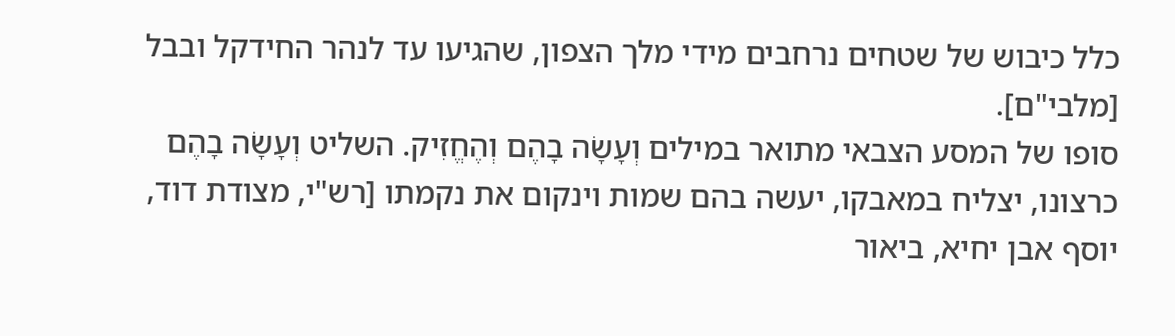כלל כיבוש של שטחים נרחבים מידי מלך הצפון, שהגיעו עד לנהר החידקל ובבל [מלבי"ם].
סופו של המסע הצבאי מתואר במילים וְעָשָׂה בָהֶם וְהֶחֱזִיק. השליט וְעָשָׂה בָהֶם כרצונו, יצליח במאבקו, יעשה בהם שמות וינקום את נקמתו [רש"י, מצודת דוד, יוסף אבן יחיא, ביאור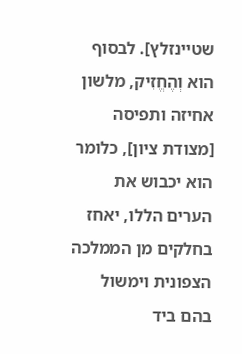שטיינזלץ]. לבסוף הוא וְהֶחֱזִיק, מלשון אחיזה ותפיסה [מצודת ציון], כלומר הוא יכבוש את הערים הללו, יאחז בחלקים מן הממלכה הצפונית וימשול בהם ביד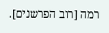רמה [רוב הפרשנים].